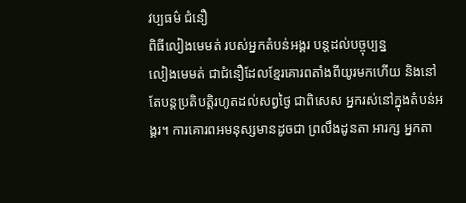វប្បធម៌ ជំនឿ
ពិធីលៀងមេមត់ របស់អ្នកតំបន់អង្គរ បន្តដល់បច្ចុប្បន្ន
លៀងមេមត់ ជាជំនឿដែលខ្មែរគោរពតាំងពីយូរមកហើយ និងនៅតែបន្តប្រតិបត្តិរហូតដល់សព្វថ្ងៃ ជាពិសេស អ្នករស់នៅក្នុងតំបន់អង្គរ។ ការគោរពអមនុស្សមានដូចជា ព្រលឹងដូនតា អារក្ស អ្នកតា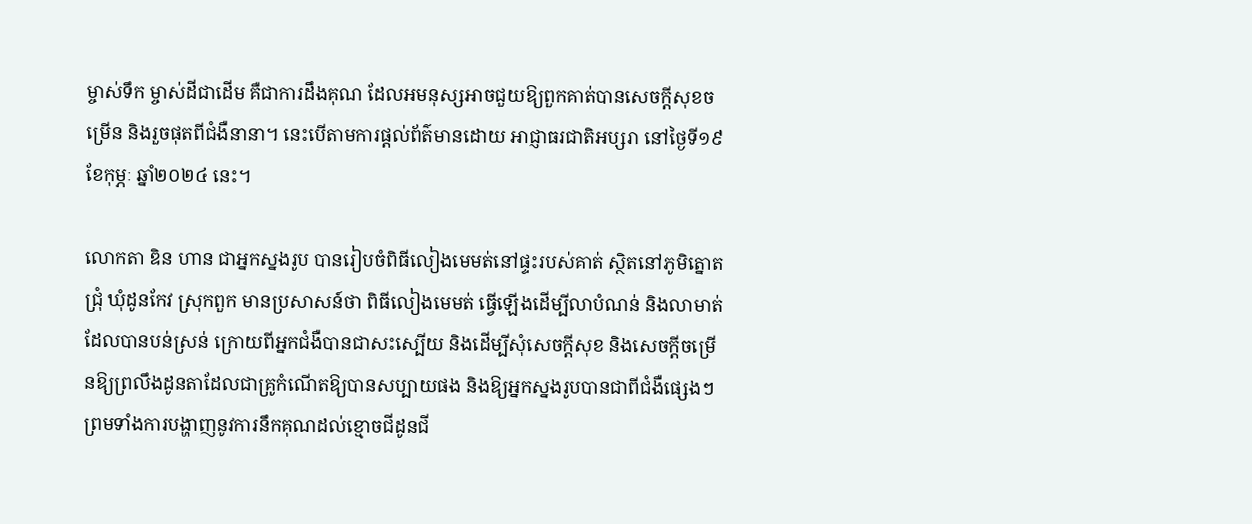ម្ចាស់ទឹក ម្ចាស់ដីជាដើម គឺជាការដឹងគុណ ដែលអមនុស្សអាចជួយឱ្យពួកគាត់បានសេចក្ដីសុខចម្រើន និងរួចផុតពីជំងឺនានា។ នេះបើតាមការផ្ដល់ព័ត៌មានដោយ អាជ្ញាធរជាតិអប្សរា នៅថ្ងៃទី១៩ ខែកុម្ភៈ ឆ្នាំ២០២៤ នេះ។

លោកតា ឌិន ហាន ជាអ្នកស្នងរូប បានរៀបចំពិធីលៀងមេមត់នៅផ្ទះរបស់គាត់ ស្ថិតនៅភូមិត្នោតជ្រុំ ឃុំដូនកែវ ស្រុកពួក មានប្រសាសន៍ថា ពិធីលៀងមេមត់ ធ្វើឡើងដើម្បីលាបំណន់ និងលាមាត់ដែលបានបន់ស្រន់ ក្រោយពីអ្នកជំងឺបានជាសះស្បើយ និងដើម្បីសុំសេចក្ដីសុខ និងសេចក្ដីចម្រើនឱ្យព្រលឹងដូនតាដែលជាគ្រូកំណើតឱ្យបានសប្បាយផង និងឱ្យអ្នកស្នងរូបបានជាពីជំងឺផ្សេងៗ ព្រមទាំងការបង្ហាញនូវការនឹកគុណដល់ខ្មោចជីដូនជី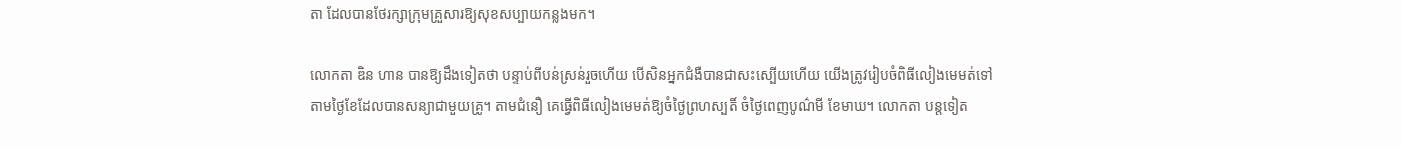តា ដែលបានថែរក្សាក្រុមគ្រួសារឱ្យសុខសប្បាយកន្លងមក។

លោកតា ឌិន ហាន បានឱ្យដឹងទៀតថា បន្ទាប់ពីបន់ស្រន់រួចហើយ បើសិនអ្នកជំងឺបានជាសះស្បើយហើយ យើងត្រូវរៀបចំពិធីលៀងមេមត់ទៅតាមថ្ងៃខែដែលបានសន្យាជាមួយគ្រូ។ តាមជំនឿ គេធ្វើពិធីលៀងមេមត់ឱ្យចំថ្ងៃព្រហស្បតិ៍ ចំថ្ងៃពេញបូណ៌មី ខែមាឃ។ លោកតា បន្តទៀត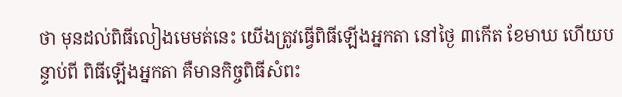ថា មុនដល់ពិធីលៀងមេមត់នេះ យើងត្រូវធ្វើពិធីឡើងអ្នកតា នៅថ្ងៃ ៣កើត ខែមាឃ ហើយបន្ទាប់ពី ពិធីឡើងអ្នកតា គឺមានកិច្ចពិធីសំពះ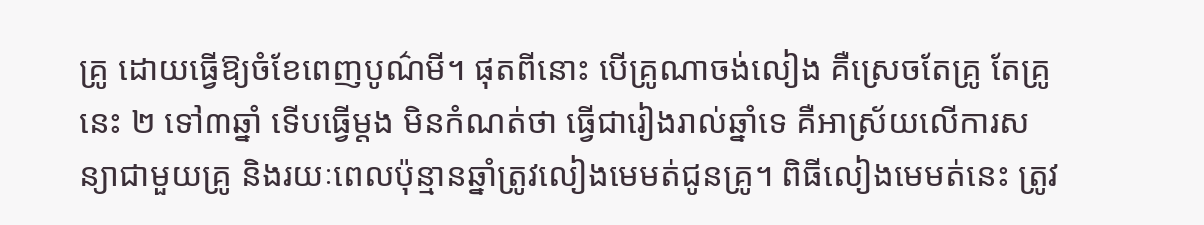គ្រូ ដោយធ្វើឱ្យចំខែពេញបូណ៌មី។ ផុតពីនោះ បើគ្រូណាចង់លៀង គឺស្រេចតែគ្រូ តែគ្រូនេះ ២ ទៅ៣ឆ្នាំ ទើបធ្វើម្ដង មិនកំណត់ថា ធ្វើជារៀងរាល់ឆ្នាំទេ គឺអាស្រ័យលើការសន្យាជាមួយគ្រូ និងរយៈពេលប៉ុន្មានឆ្នាំត្រូវលៀងមេមត់ជូនគ្រូ។ ពិធីលៀងមេមត់នេះ ត្រូវ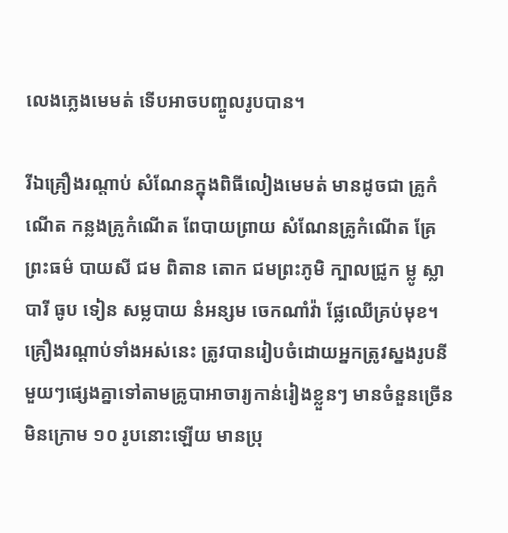លេងភ្លេងមេមត់ ទើបអាចបញ្ចូលរូបបាន។

រីឯគ្រឿងរណ្តាប់ សំណែនក្នុងពិធីលៀងមេមត់ មានដូចជា គ្រូកំណើត កន្លងគ្រូកំណើត ពែបាយព្រាយ សំណែនគ្រូកំណើត គ្រែព្រះធម៌ បាយសី ជម ពិតាន តោក ជមព្រះភូមិ ក្បាលជ្រូក ម្លូ ស្លា បារី ធូប ទៀន សម្លបាយ នំអន្សម ចេកណាំវ៉ា ផ្លែឈើគ្រប់មុខ។ គ្រឿងរណ្ដាប់ទាំងអស់នេះ ត្រូវបានរៀបចំដោយអ្នកត្រូវស្នងរូបនីមួយៗផ្សេងគ្នាទៅតាមគ្រូបាអាចារ្យកាន់រៀងខ្លួនៗ មានចំនួនច្រើនមិនក្រោម ១០ រូបនោះឡើយ មានប្រុ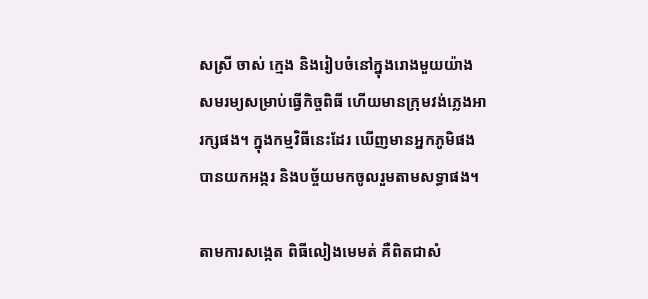សស្រី ចាស់ ក្មេង និងរៀបចំនៅក្នុងរោងមួយយ៉ាងសមរម្យសម្រាប់ធ្វើកិច្ចពិធី ហើយមានក្រុមវង់ភ្លេងអារក្សផង។ ក្នុងកម្មវិធីនេះដែរ ឃើញមានអ្នកភូមិផង បានយកអង្ករ និងបច្ច័យមកចូលរួមតាមសទ្ធាផង។

តាមការសង្កេត ពិធីលៀងមេមត់ គឺពិតជាសំ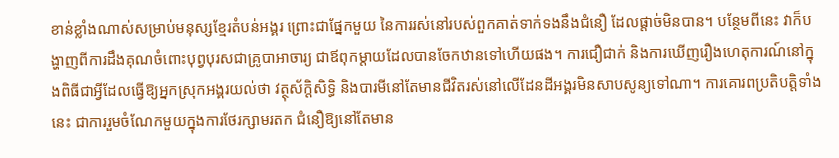ខាន់ខ្លាំងណាស់សម្រាប់មនុស្សខ្មែរតំបន់អង្គរ ព្រោះជាផ្នែកមួយ នៃការរស់នៅរបស់ពួកគាត់ទាក់ទងនឹងជំនឿ ដែលផ្តាច់មិនបាន។ បន្ថែមពីនេះ វាក៏បង្ហាញពីការដឹងគុណចំពោះបុព្វបុរសជាគ្រូបាអាចារ្យ ជាឪពុកម្ដាយដែលបានចែកឋានទៅហើយផង។ ការជឿជាក់ និងការឃើញរឿងហេតុការណ៍នៅក្នុងពិធីជាអ្វីដែលធ្វើឱ្យអ្នកស្រុកអង្គរយល់ថា វត្ថុស័ក្ដិសិទ្ធិ និងបារមីនៅតែមានជីវិតរស់នៅលើដែនដីអង្គរមិនសាបសូន្យទៅណា។ ការគោរពប្រតិបត្តិទាំងនេះ ជាការរួមចំណែកមួយក្នុងការថែរក្សាមរតក ជំនឿឱ្យនៅតែមាន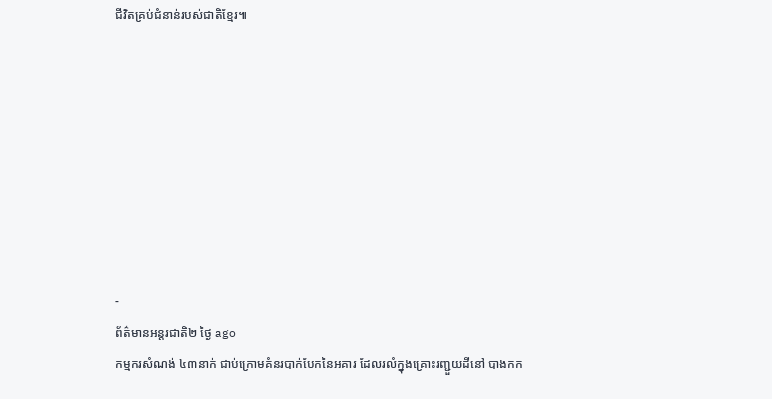ជីវិតគ្រប់ជំនាន់របស់ជាតិខ្មែរ៕








-
ព័ត៌មានអន្ដរជាតិ២ ថ្ងៃ ago
កម្មករសំណង់ ៤៣នាក់ ជាប់ក្រោមគំនរបាក់បែកនៃអគារ ដែលរលំក្នុងគ្រោះរញ្ជួយដីនៅ បាងកក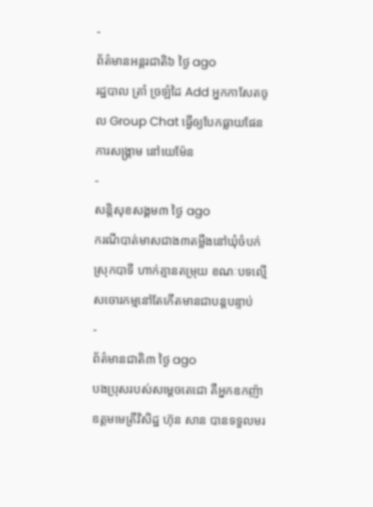-
ព័ត៌មានអន្ដរជាតិ៦ ថ្ងៃ ago
រដ្ឋបាល ត្រាំ ច្រឡំដៃ Add អ្នកកាសែតចូល Group Chat ធ្វើឲ្យបែកធ្លាយផែនការសង្គ្រាម នៅយេម៉ែន
-
សន្តិសុខសង្គម៣ ថ្ងៃ ago
ករណីបាត់មាសជាង៣តម្លឹងនៅឃុំចំបក់ ស្រុកបាទី ហាក់គ្មានតម្រុយ ខណៈបទល្មើសចោរកម្មនៅតែកើតមានជាបន្តបន្ទាប់
-
ព័ត៌មានជាតិ៣ ថ្ងៃ ago
បងប្រុសរបស់សម្ដេចតេជោ គឺអ្នកឧកញ៉ាឧត្តមមេត្រីវិសិដ្ឋ ហ៊ុន សាន បានទទួលមរ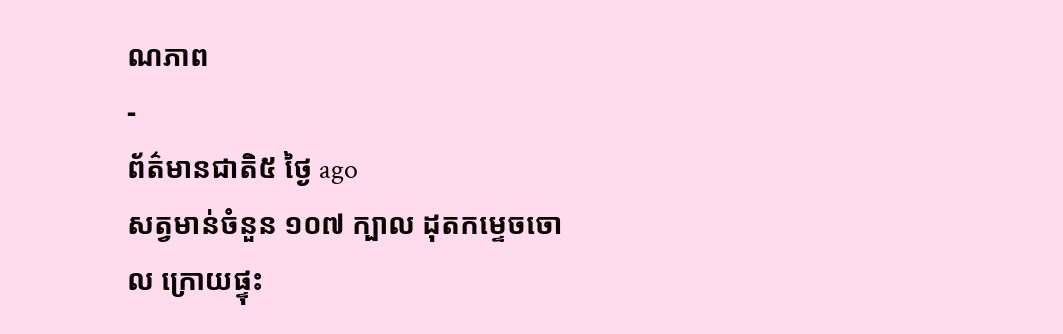ណភាព
-
ព័ត៌មានជាតិ៥ ថ្ងៃ ago
សត្វមាន់ចំនួន ១០៧ ក្បាល ដុតកម្ទេចចោល ក្រោយផ្ទុះ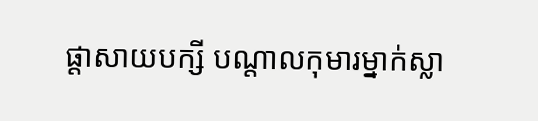ផ្ដាសាយបក្សី បណ្តាលកុមារម្នាក់ស្លា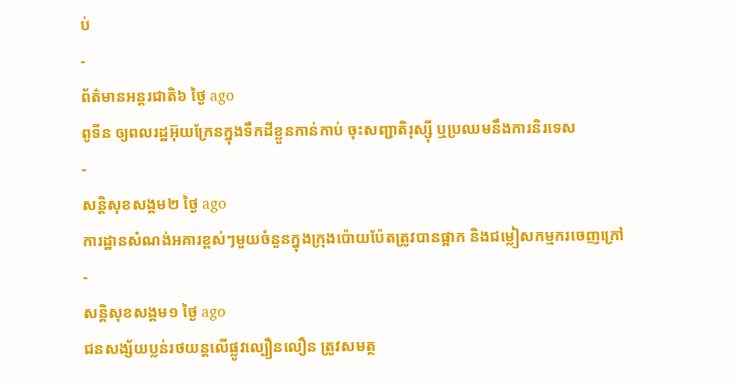ប់
-
ព័ត៌មានអន្ដរជាតិ៦ ថ្ងៃ ago
ពូទីន ឲ្យពលរដ្ឋអ៊ុយក្រែនក្នុងទឹកដីខ្លួនកាន់កាប់ ចុះសញ្ជាតិរុស្ស៊ី ឬប្រឈមនឹងការនិរទេស
-
សន្តិសុខសង្គម២ ថ្ងៃ ago
ការដ្ឋានសំណង់អគារខ្ពស់ៗមួយចំនួនក្នុងក្រុងប៉ោយប៉ែតត្រូវបានផ្អាក និងជម្លៀសកម្មករចេញក្រៅ
-
សន្តិសុខសង្គម១ ថ្ងៃ ago
ជនសង្ស័យប្លន់រថយន្តលើផ្លូវល្បឿនលឿន ត្រូវសមត្ថ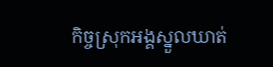កិច្ចស្រុកអង្គស្នួលឃាត់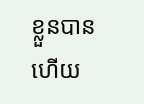ខ្លួនបានហើយ